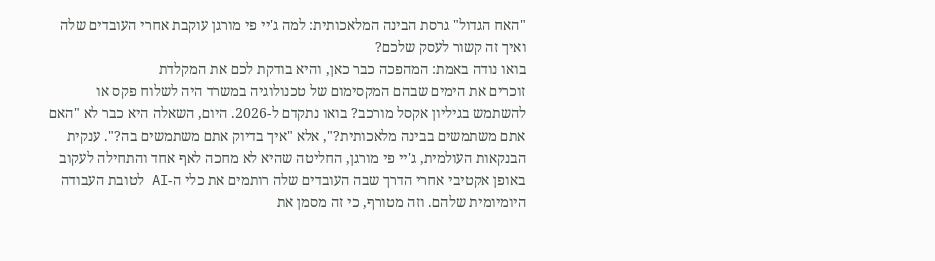"האח הגדול" גרסת הבינה המלאכותית: למה ג'יי פי מורגן עוקבת אחרי העובדים שלה ואיך זה קשור לעסק שלכם?
בואו נודה באמת: המהפכה כבר כאן, והיא בודקת לכם את המקלדת
זוכרים את הימים שבהם המקסימום של טכנולוגיה במשרד היה לשלוח פקס או להשתמש בגיליון אקסל מורכב? בואו נתקדם ל-2026. היום, השאלה היא כבר לא "האם אתם משתמשים בבינה מלאכותית?", אלא "איך בדיוק אתם משתמשים בה?". ענקית הבנקאות העולמית, ג'יי פי מורגן, החליטה שהיא לא מחכה לאף אחד והתחילה לעקוב באופן אקטיבי אחרי הדרך שבה העובדים שלה רותמים את כלי ה-AI לטובת העבודה היומיומית שלהם. וזה מטורף, כי זה מסמן את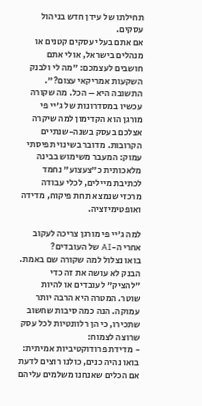תחילתו של עידן חדש בניהול עסקים.
אם אתם בעלי עסקים קטנים או מנהלים בישראל, אולי אתם חושבים לעצמכם: "מה לי ולבנק השקעות אמריקאי עצום?". התשובה היא – הכל. מה שקורה עכשיו במסדרונות של ג'יי פי מורגן הוא הקדימון למה שיקרה אצלכם בעסק בשנה-שנתיים הקרובות. מדובר בשינוי תפיסתי עמוק: המעבר משימוש בבינה מלאכותית כ"צעצוע" נחמד לכתיבת מיילים, לכלי עבודה מרכזי שנמצא תחת פיקוח, מדידה ואופטימיזציה.

למה ג'יי פי מורגן צריכה לעקוב אחרי ה-AI של העובדים?
בואו נצלול למה שקורה שם באמת. הבנק לא עושה את זה כדי "להציק" לעובדים או להיות שוטר. המטרה היא הרבה יותר עמוקה. הנה כמה סיבות שחשוב שתכירו, כי הן רלוונטיות לכל עסק שרוצה לצמוח:
- מדידת פרודוקטיביות אמיתית: בואו נהיה כנים, כולנו רוצים לדעת אם הכלים שאנחנו משלמים עליהם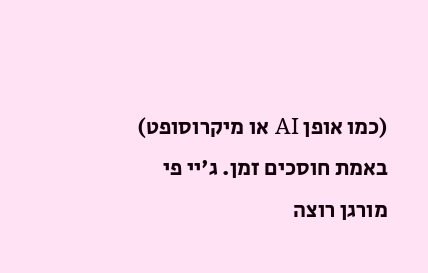(כמו אופן AI או מיקרוסופט) באמת חוסכים זמן. ג'יי פי מורגן רוצה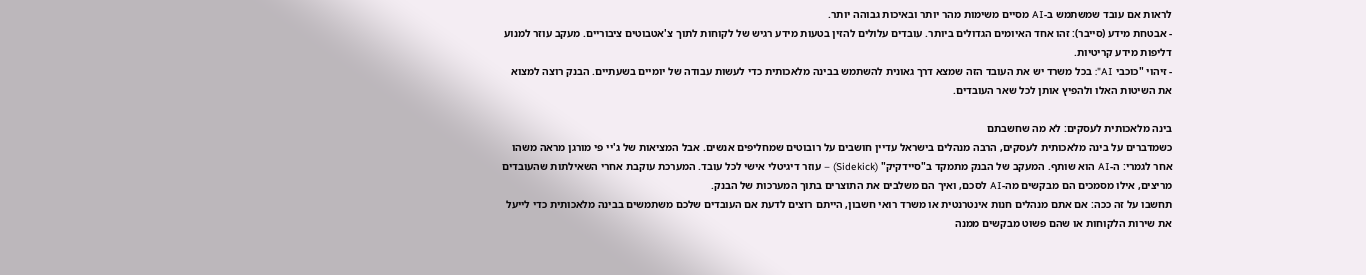לראות אם עובד שמשתמש ב-AI מסיים משימות מהר יותר ובאיכות גבוהה יותר.
- אבטחת מידע (סייבר): זהו אחד האיומים הגדולים ביותר. עובדים עלולים להזין בטעות מידע רגיש של לקוחות לתוך צ'אטבוטים ציבוריים. מעקב עוזר למנוע דליפות מידע קריטיות.
- זיהוי "כוכבי AI": בכל משרד יש את העובד הזה שמצא דרך גאונית להשתמש בבינה מלאכותית כדי לעשות עבודה של יומיים בשעתיים. הבנק רוצה למצוא את השיטות האלו ולהפיץ אותן לכל שאר העובדים.

בינה מלאכותית לעסקים: לא מה שחשבתם
כשמדברים על בינה מלאכותית לעסקים, הרבה מנהלים בישראל עדיין חושבים על רובוטים שמחליפים אנשים. אבל המציאות של ג'יי פי מורגן מראה משהו אחר לגמרי: ה-AI הוא שותף. המעקב של הבנק מתמקד ב"סיידקיק" (Sidekick) – עוזר דיגיטלי אישי לכל עובד. המערכת עוקבת אחרי השאילתות שהעובדים מריצים, אילו מסמכים הם מבקשים מה-AI לסכם, ואיך הם משלבים את התוצרים בתוך המערכות של הבנק.
תחשבו על זה ככה: אם אתם מנהלים חנות אינטרנטית או משרד רואי חשבון, הייתם רוצים לדעת אם העובדים שלכם משתמשים בבינה מלאכותית כדי לייעל את שירות הלקוחות או שהם פשוט מבקשים ממנה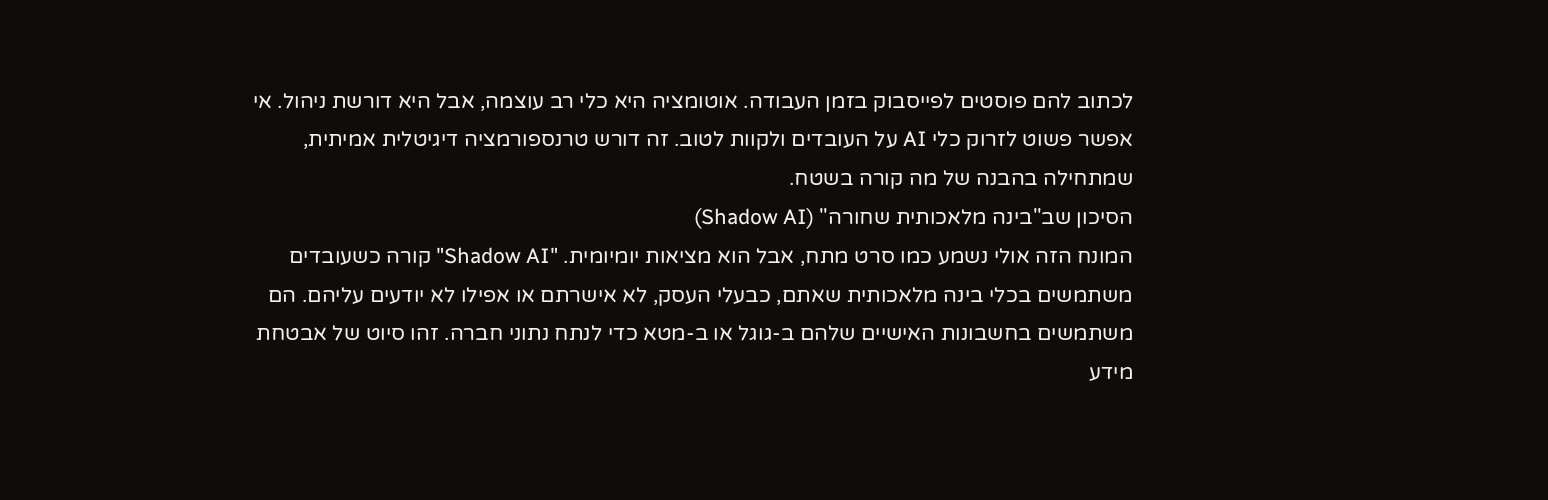לכתוב להם פוסטים לפייסבוק בזמן העבודה. אוטומציה היא כלי רב עוצמה, אבל היא דורשת ניהול. אי אפשר פשוט לזרוק כלי AI על העובדים ולקוות לטוב. זה דורש טרנספורמציה דיגיטלית אמיתית, שמתחילה בהבנה של מה קורה בשטח.
הסיכון שב"בינה מלאכותית שחורה" (Shadow AI)
המונח הזה אולי נשמע כמו סרט מתח, אבל הוא מציאות יומיומית. "Shadow AI" קורה כשעובדים משתמשים בכלי בינה מלאכותית שאתם, כבעלי העסק, לא אישרתם או אפילו לא יודעים עליהם. הם משתמשים בחשבונות האישיים שלהם ב-גוגל או ב-מטא כדי לנתח נתוני חברה. זהו סיוט של אבטחת מידע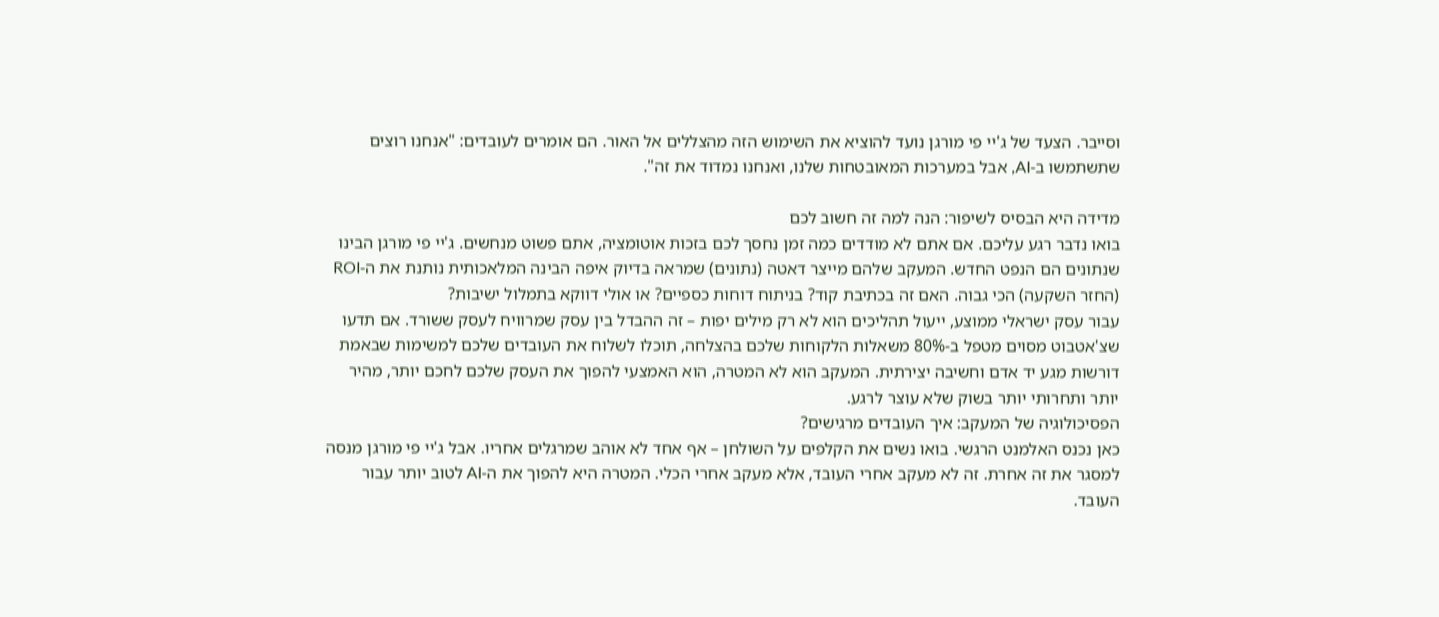וסייבר. הצעד של ג'יי פי מורגן נועד להוציא את השימוש הזה מהצללים אל האור. הם אומרים לעובדים: "אנחנו רוצים שתשתמשו ב-AI, אבל במערכות המאובטחות שלנו, ואנחנו נמדוד את זה".

מדידה היא הבסיס לשיפור: הנה למה זה חשוב לכם
בואו נדבר רגע עליכם. אם אתם לא מודדים כמה זמן נחסך לכם בזכות אוטומציה, אתם פשוט מנחשים. ג'יי פי מורגן הבינו שנתונים הם הנפט החדש. המעקב שלהם מייצר דאטה (נתונים) שמראה בדיוק איפה הבינה המלאכותית נותנת את ה-ROI (החזר השקעה) הכי גבוה. האם זה בכתיבת קוד? בניתוח דוחות כספיים? או אולי דווקא בתמלול ישיבות?
עבור עסק ישראלי ממוצע, ייעול תהליכים הוא לא רק מילים יפות – זה ההבדל בין עסק שמרוויח לעסק ששורד. אם תדעו שצ'אטבוט מסוים מטפל ב-80% משאלות הלקוחות שלכם בהצלחה, תוכלו לשלוח את העובדים שלכם למשימות שבאמת דורשות מגע יד אדם וחשיבה יצירתית. המעקב הוא לא המטרה, הוא האמצעי להפוך את העסק שלכם לחכם יותר, מהיר יותר ותחרותי יותר בשוק שלא עוצר לרגע.
הפסיכולוגיה של המעקב: איך העובדים מרגישים?
כאן נכנס האלמנט הרגשי. בואו נשים את הקלפים על השולחן – אף אחד לא אוהב שמרגלים אחריו. אבל ג'יי פי מורגן מנסה למסגר את זה אחרת. זה לא מעקב אחרי העובד, אלא מעקב אחרי הכלי. המטרה היא להפוך את ה-AI לטוב יותר עבור העובד.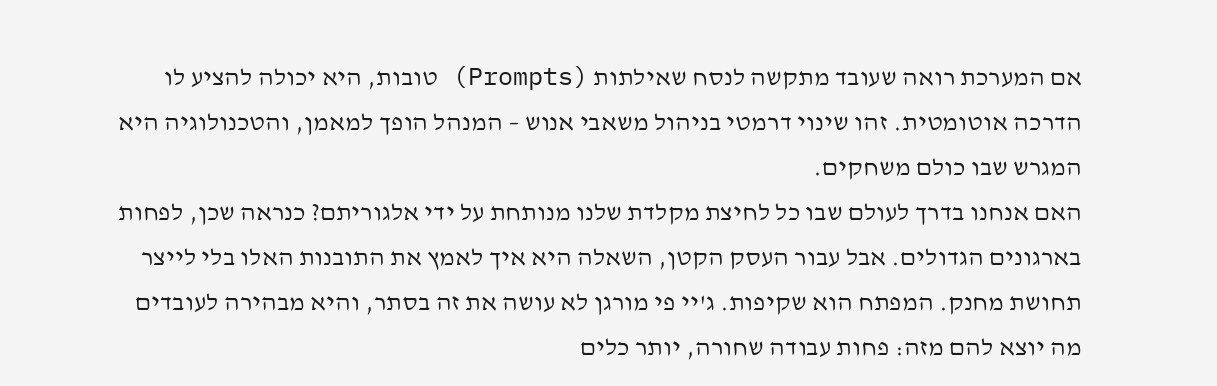אם המערכת רואה שעובד מתקשה לנסח שאילתות (Prompts) טובות, היא יכולה להציע לו הדרכה אוטומטית. זהו שינוי דרמטי בניהול משאבי אנוש – המנהל הופך למאמן, והטכנולוגיה היא המגרש שבו כולם משחקים.
האם אנחנו בדרך לעולם שבו כל לחיצת מקלדת שלנו מנותחת על ידי אלגוריתם? כנראה שכן, לפחות בארגונים הגדולים. אבל עבור העסק הקטן, השאלה היא איך לאמץ את התובנות האלו בלי לייצר תחושת מחנק. המפתח הוא שקיפות. ג'יי פי מורגן לא עושה את זה בסתר, והיא מבהירה לעובדים מה יוצא להם מזה: פחות עבודה שחורה, יותר כלים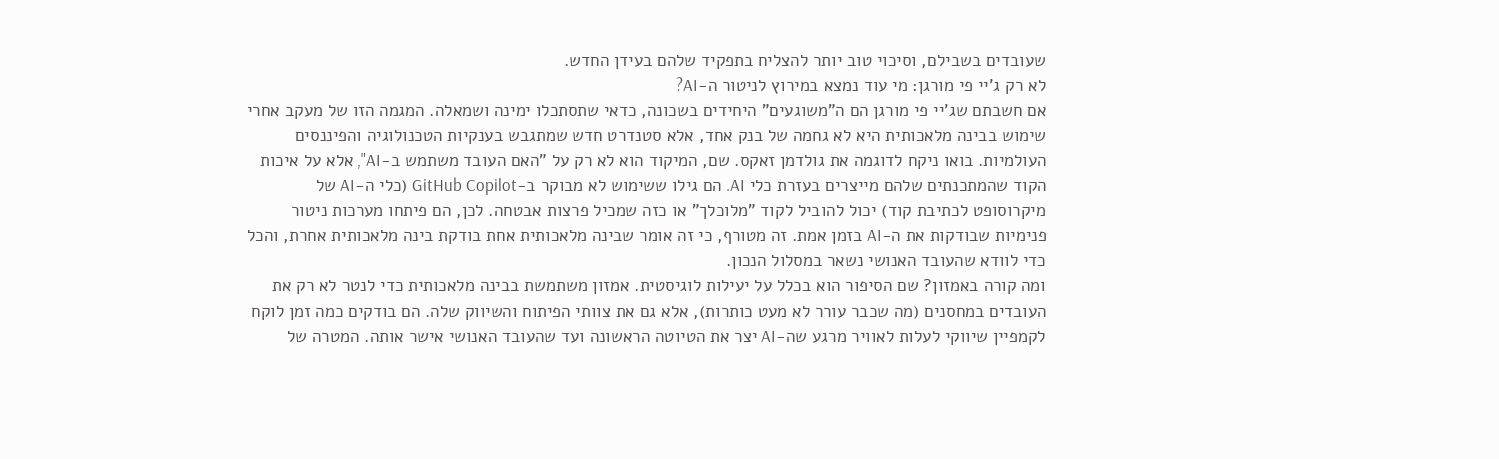שעובדים בשבילם, וסיכוי טוב יותר להצליח בתפקיד שלהם בעידן החדש.
לא רק ג'יי פי מורגן: מי עוד נמצא במירוץ לניטור ה-AI?
אם חשבתם שג'יי פי מורגן הם ה"משוגעים" היחידים בשכונה, כדאי שתסתכלו ימינה ושמאלה. המגמה הזו של מעקב אחרי שימוש בבינה מלאכותית היא לא גחמה של בנק אחד, אלא סטנדרט חדש שמתגבש בענקיות הטכנולוגיה והפיננסים העולמיות. בואו ניקח לדוגמה את גולדמן זאקס. שם, המיקוד הוא לא רק על "האם העובד משתמש ב-AI", אלא על איכות הקוד שהמתכנתים שלהם מייצרים בעזרת כלי AI. הם גילו ששימוש לא מבוקר ב-GitHub Copilot (כלי ה-AI של מיקרוסופט לכתיבת קוד) יכול להוביל לקוד "מלוכלך" או כזה שמכיל פרצות אבטחה. לכן, הם פיתחו מערכות ניטור פנימיות שבודקות את ה-AI בזמן אמת. זה מטורף, כי זה אומר שבינה מלאכותית אחת בודקת בינה מלאכותית אחרת, והכל כדי לוודא שהעובד האנושי נשאר במסלול הנכון.
ומה קורה באמזון? שם הסיפור הוא בכלל על יעילות לוגיסטית. אמזון משתמשת בבינה מלאכותית כדי לנטר לא רק את העובדים במחסנים (מה שכבר עורר לא מעט כותרות), אלא גם את צוותי הפיתוח והשיווק שלה. הם בודקים כמה זמן לוקח לקמפיין שיווקי לעלות לאוויר מרגע שה-AI יצר את הטיוטה הראשונה ועד שהעובד האנושי אישר אותה. המטרה של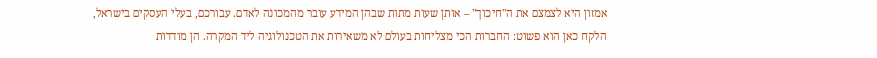אמזון היא לצמצם את ה"חיכוך" – אותן שעות מתות שבהן המידע עובר מהמכונה לאדם. עבורכם, בעלי העסקים בישראל, הלקח כאן הוא פשוט: החברות הכי מצליחות בעולם לא משאירות את הטכנולוגיה ליד המקרה. הן מודדות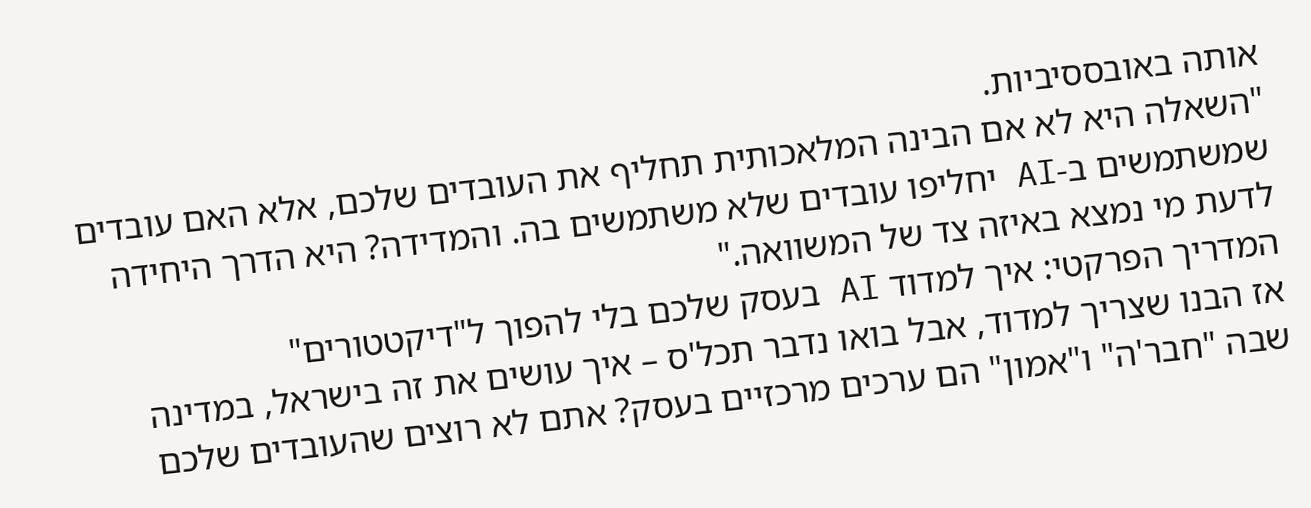אותה באובססיביות.
"השאלה היא לא אם הבינה המלאכותית תחליף את העובדים שלכם, אלא האם עובדים שמשתמשים ב-AI יחליפו עובדים שלא משתמשים בה. והמדידה? היא הדרך היחידה לדעת מי נמצא באיזה צד של המשוואה."
המדריך הפרקטי: איך למדוד AI בעסק שלכם בלי להפוך ל"דיקטטורים"
אז הבנו שצריך למדוד, אבל בואו נדבר תכל'ס – איך עושים את זה בישראל, במדינה שבה "חבר'ה" ו"אמון" הם ערכים מרכזיים בעסק? אתם לא רוצים שהעובדים שלכם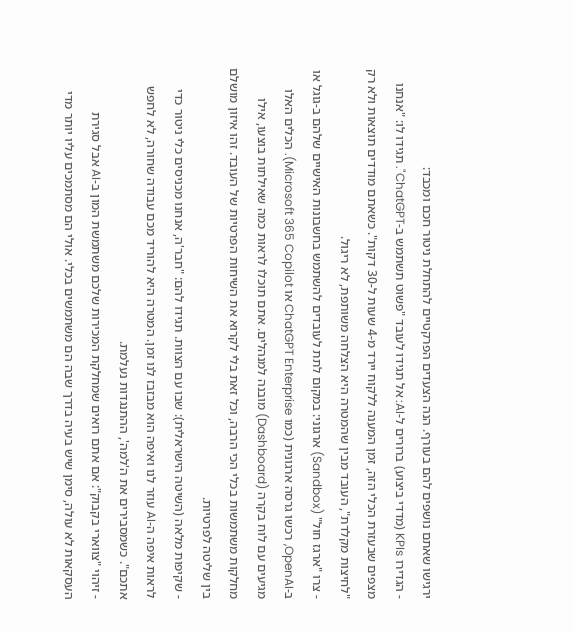ירגישו שאתם נושפים להם בעורף. הנה הצעדים הפרקטיים להתחלת ניטור חכם ומכבד:
- הגדירו KPIs (מדדי ביצוע) ברורים ל-AI: אל תגידו לעובד "פשוט תשתמש ב-ChatGPT". תגידו לו: "אנחנו מצפים שבעזרת הכלי הזה, זמן המענה ללקוח יירד מ-4 שעות ל-30 דקות". כשאתם מודדים תוצאות ולא רק "לחיצות מקלדת", העובד מבין שהמטרה היא הצלחה משותפת, לא ריגול.
- צרו "ארגז חול" (Sandbox) ארגוני: במקום לתת לעובדים להשתמש בחשבונות האישיים שלהם ב-גוגל או ב-OpenAI, רכשו גרסה ארגונית (כמו ChatGPT Enterprise או Microsoft 365 Copilot). הכלים האלו מגיעים עם לוח בקרה (Dashboard) מובנה למנהלים. אתם תוכלו לראות כמה שאילתות בוצעו, אילו מחלקות משתמשות בכלי הכי הרבה, וכל זאת בלי לקרוא את השיחות הפרטיות של העובד. זהו איזון מושלם בין שליטה לפרטיות.
- שקיפות מלאה (השיטה הישראלית): שבו עם הצוות. תגידו להם: "חבר'ה, אנחנו מכניסים כלי ניטור כדי לראות איפה ה-AI עוזר לנו ואיפה הוא מבזבז לנו זמן. המטרה היא להוריד מכם עבודה שחורה, לא לחפש אתכם". כשמסבירים את ה'למה', ההתנגדות נעלמת.
- זיהוי "צווארי בקבוק": אם אתם רואים שמחלקת המכירות שלכם משתמשת המון ב-AI אבל סגירת העסקאות לא עולה, סימן שיש בעיה בדרך שבה הם משתמשים בכלי. אולי הם מסתמכים עליו יותר מדי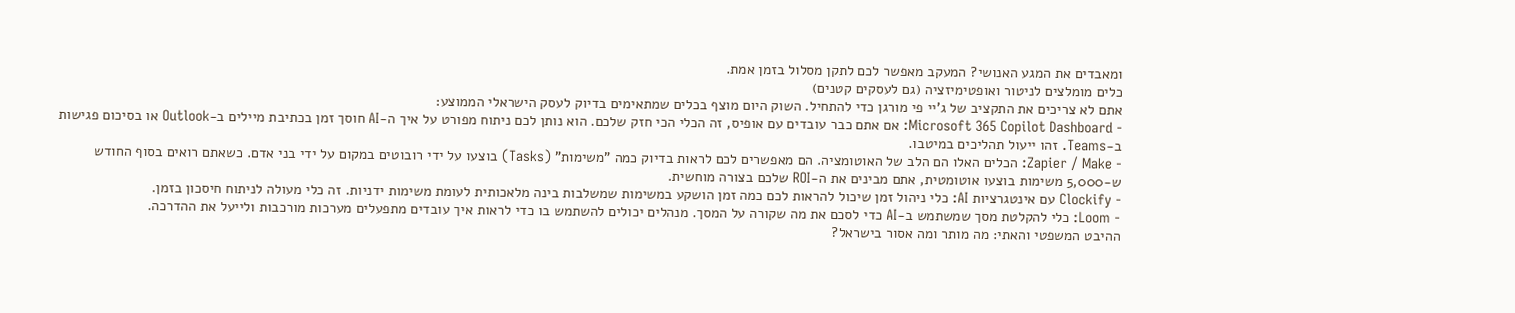ומאבדים את המגע האנושי? המעקב מאפשר לכם לתקן מסלול בזמן אמת.
כלים מומלצים לניטור ואופטימיזציה (גם לעסקים קטנים)
אתם לא צריכים את התקציב של ג'יי פי מורגן כדי להתחיל. השוק היום מוצף בכלים שמתאימים בדיוק לעסק הישראלי הממוצע:
- Microsoft 365 Copilot Dashboard: אם אתם כבר עובדים עם אופיס, זה הכלי הכי חזק שלכם. הוא נותן לכם ניתוח מפורט על איך ה-AI חוסך זמן בכתיבת מיילים ב-Outlook או בסיכום פגישות ב-Teams. זהו ייעול תהליכים במיטבו.
- Zapier / Make: הכלים האלו הם הלב של האוטומציה. הם מאפשרים לכם לראות בדיוק כמה "משימות" (Tasks) בוצעו על ידי רובוטים במקום על ידי בני אדם. כשאתם רואים בסוף החודש ש-5,000 משימות בוצעו אוטומטית, אתם מבינים את ה-ROI שלכם בצורה מוחשית.
- Clockify עם אינטגרציות AI: כלי ניהול זמן שיכול להראות לכם כמה זמן הושקע במשימות שמשלבות בינה מלאכותית לעומת משימות ידניות. זה כלי מעולה לניתוח חיסכון בזמן.
- Loom: כלי להקלטת מסך שמשתמש ב-AI כדי לסכם את מה שקורה על המסך. מנהלים יכולים להשתמש בו כדי לראות איך עובדים מתפעלים מערכות מורכבות ולייעל את ההדרכה.
ההיבט המשפטי והאתי: מה מותר ומה אסור בישראל?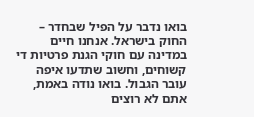בואו נדבר על הפיל שבחדר – החוק בישראל. אנחנו חיים במדינה עם חוקי הגנת פרטיות די קשוחים, וחשוב שתדעו איפה עובר הגבול. בואו נודה באמת, אתם לא רוצים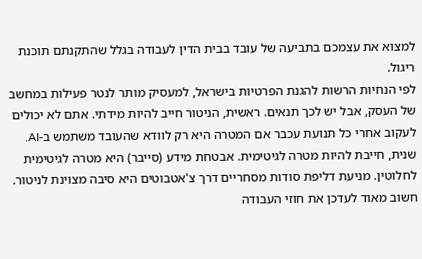למצוא את עצמכם בתביעה של עובד בבית הדין לעבודה בגלל שהתקנתם תוכנת ריגול.
לפי הנחיות הרשות להגנת הפרטיות בישראל, למעסיק מותר לנטר פעילות במחשב של העסק, אבל יש לכך תנאים. ראשית, הניטור חייב להיות מידתי. אתם לא יכולים לעקוב אחרי כל תנועת עכבר אם המטרה היא רק לוודא שהעובד משתמש ב-AI. שנית, חייבת להיות מטרה לגיטימית. אבטחת מידע (סייבר) היא מטרה לגיטימית לחלוטין. מניעת דליפת סודות מסחריים דרך צ'אטבוטים היא סיבה מצוינת לניטור.
חשוב מאוד לעדכן את חוזי העבודה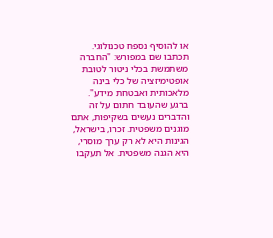או להוסיף נספח טכנולוגי. תכתבו שם במפורש: "החברה משתמשת בכלי ניטור לטובת אופטימיזציה של כלי בינה מלאכותית ואבטחת מידע". ברגע שהעובד חתום על זה והדברים נעשים בשקיפות, אתם מוגנים משפטית. זכרו, בישראל, הגינות היא לא רק ערך מוסרי, היא הגנה משפטית. אל תעקבו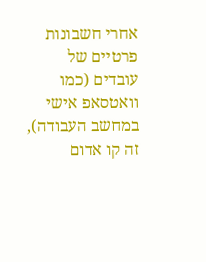אחרי חשבונות פרטיים של עובדים (כמו וואטסאפ אישי במחשב העבודה), זה קו אדום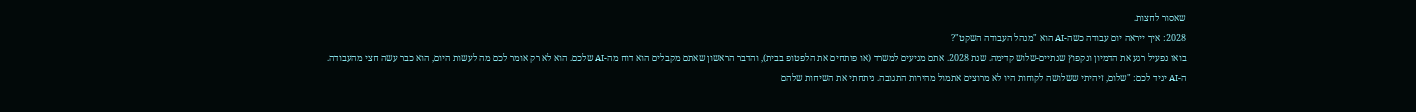שאסור לחצות.
2028: איך ייראה יום עבודה כשה-AI הוא "מנהל העבודה השקט"?
בואו נפעיל רגע את הדמיון ונקפוץ שנתיים-שלוש קדימה. שנת 2028. אתם מגיעים למשרד (או פותחים את הלפטופ בבית), והדבר הראשון שאתם מקבלים הוא דוח מה-AI שלכם. הוא לא רק אומר לכם מה לעשות היום, הוא כבר עשה חצי מהעבודה.
ה-AI יגיד לכם: "שלום, זיהיתי ששלושה לקוחות היו לא מרוצים אתמול מהירות התגובה. ניתחתי את השיחות שלהם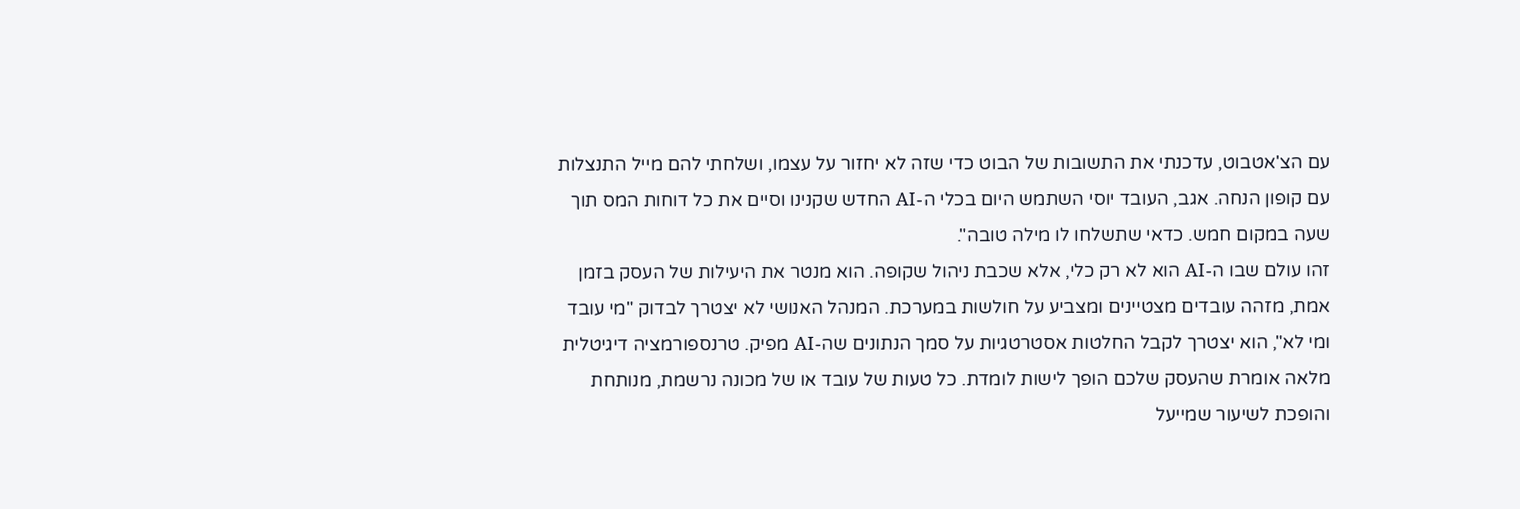עם הצ'אטבוט, עדכנתי את התשובות של הבוט כדי שזה לא יחזור על עצמו, ושלחתי להם מייל התנצלות עם קופון הנחה. אגב, העובד יוסי השתמש היום בכלי ה-AI החדש שקנינו וסיים את כל דוחות המס תוך שעה במקום חמש. כדאי שתשלחו לו מילה טובה".
זהו עולם שבו ה-AI הוא לא רק כלי, אלא שכבת ניהול שקופה. הוא מנטר את היעילות של העסק בזמן אמת, מזהה עובדים מצטיינים ומצביע על חולשות במערכת. המנהל האנושי לא יצטרך לבדוק "מי עובד ומי לא", הוא יצטרך לקבל החלטות אסטרטגיות על סמך הנתונים שה-AI מפיק. טרנספורמציה דיגיטלית מלאה אומרת שהעסק שלכם הופך לישות לומדת. כל טעות של עובד או של מכונה נרשמת, מנותחת והופכת לשיעור שמייעל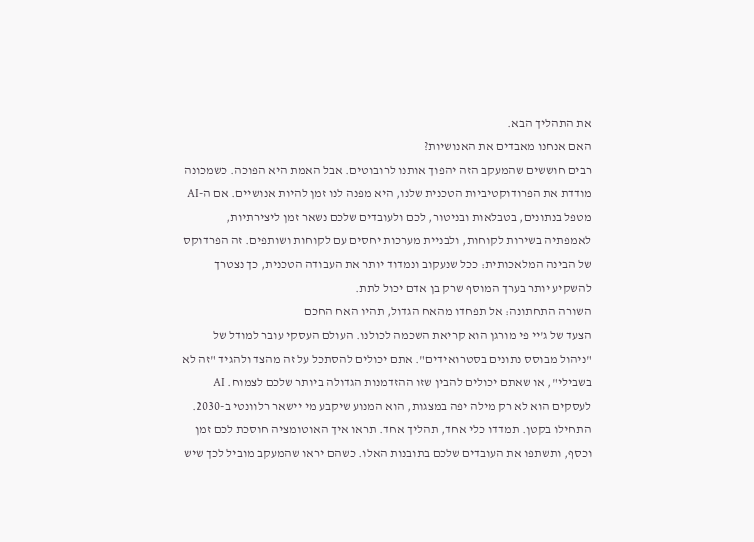את התהליך הבא.
האם אנחנו מאבדים את האנושיות?
רבים חוששים שהמעקב הזה יהפוך אותנו לרובוטים. אבל האמת היא הפוכה. כשמכונה מודדת את הפרודוקטיביות הטכנית שלנו, היא מפנה לנו זמן להיות אנושיים. אם ה-AI מטפל בנתונים, בטבלאות ובניטור, לכם ולעובדים שלכם נשאר זמן ליצירתיות, לאמפתיה בשירות לקוחות, ולבניית מערכות יחסים עם לקוחות ושותפים. זה הפרדוקס של הבינה המלאכותית: ככל שנעקוב ונמדוד יותר את העבודה הטכנית, כך נצטרך להשקיע יותר בערך המוסף שרק בן אדם יכול לתת.
השורה התחתונה: אל תפחדו מהאח הגדול, תהיו האח החכם
הצעד של ג'יי פי מורגן הוא קריאת השכמה לכולנו. העולם העסקי עובר למודל של "ניהול מבוסס נתונים בסטרואידים". אתם יכולים להסתכל על זה מהצד ולהגיד "זה לא בשבילי", או שאתם יכולים להבין שזו ההזדמנות הגדולה ביותר שלכם לצמוח. AI לעסקים הוא לא רק מילה יפה במצגות, הוא המנוע שיקבע מי יישאר רלוונטי ב-2030.
התחילו בקטן. תמדדו כלי אחד, תהליך אחד. תראו איך האוטומציה חוסכת לכם זמן וכסף, ותשתפו את העובדים שלכם בתובנות האלו. כשהם יראו שהמעקב מוביל לכך שיש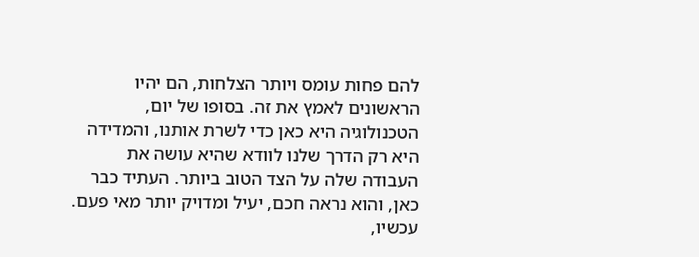להם פחות עומס ויותר הצלחות, הם יהיו הראשונים לאמץ את זה. בסופו של יום, הטכנולוגיה היא כאן כדי לשרת אותנו, והמדידה היא רק הדרך שלנו לוודא שהיא עושה את העבודה שלה על הצד הטוב ביותר. העתיד כבר כאן, והוא נראה חכם, יעיל ומדויק יותר מאי פעם. עכשיו,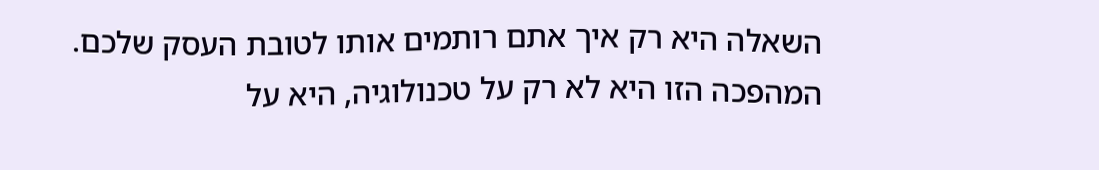השאלה היא רק איך אתם רותמים אותו לטובת העסק שלכם.
המהפכה הזו היא לא רק על טכנולוגיה, היא על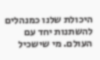היכולת שלנו כמנהלים להשתנות יחד עם העולם. מי שישכיל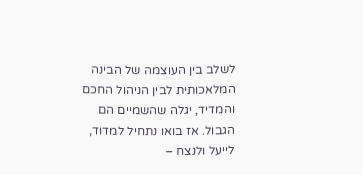לשלב בין העוצמה של הבינה המלאכותית לבין הניהול החכם והמדיד, יגלה שהשמיים הם הגבול. אז בואו נתחיל למדוד, לייעל ולנצח –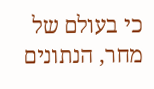כי בעולם של מחר, הנתונים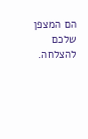הם המצפן שלכם להצלחה.